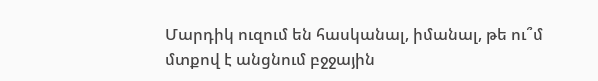Մարդիկ ուզում են հասկանալ, իմանալ, թե ու՞մ մտքով է անցնում բջջային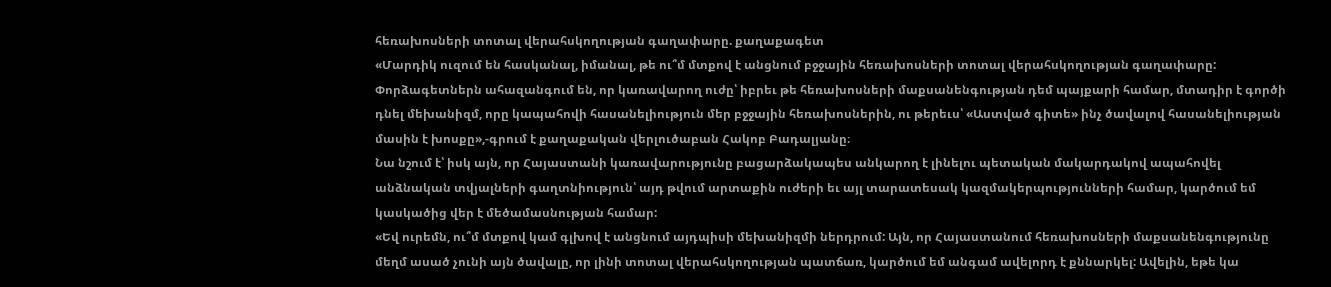հեռախոսների տոտալ վերահսկողության գաղափարը. քաղաքագետ
«Մարդիկ ուզում են հասկանալ, իմանալ, թե ու՞մ մտքով է անցնում բջջային հեռախոսների տոտալ վերահսկողության գաղափարը: Փորձագետներն ահազանգում են, որ կառավարող ուժը՝ իբրեւ թե հեռախոսների մաքսանենգության դեմ պայքարի համար, մտադիր է գործի դնել մեխանիզմ, որը կապահովի հասանելիություն մեր բջջային հեռախոսներին, ու թերեւս՝ «Աստված գիտե» ինչ ծավալով հասանելիության մասին է խոսքը»,-գրում է քաղաքական վերլուծաբան Հակոբ Բադալյանը։
Նա նշում է՝ իսկ այն, որ Հայաստանի կառավարությունը բացարձակապես անկարող է լինելու պետական մակարդակով ապահովել անձնական տվյալների գաղտնիություն՝ այդ թվում արտաքին ուժերի եւ այլ տարատեսակ կազմակերպությունների համար, կարծում եմ կասկածից վեր է մեծամասնության համար:
«Եվ ուրեմն, ու՞մ մտքով կամ գլխով է անցնում այդպիսի մեխանիզմի ներդրում: Այն, որ Հայաստանում հեռախոսների մաքսանենգությունը մեղմ ասած չունի այն ծավալը, որ լինի տոտալ վերահսկողության պատճառ, կարծում եմ անգամ ավելորդ է քննարկել: Ավելին, եթե կա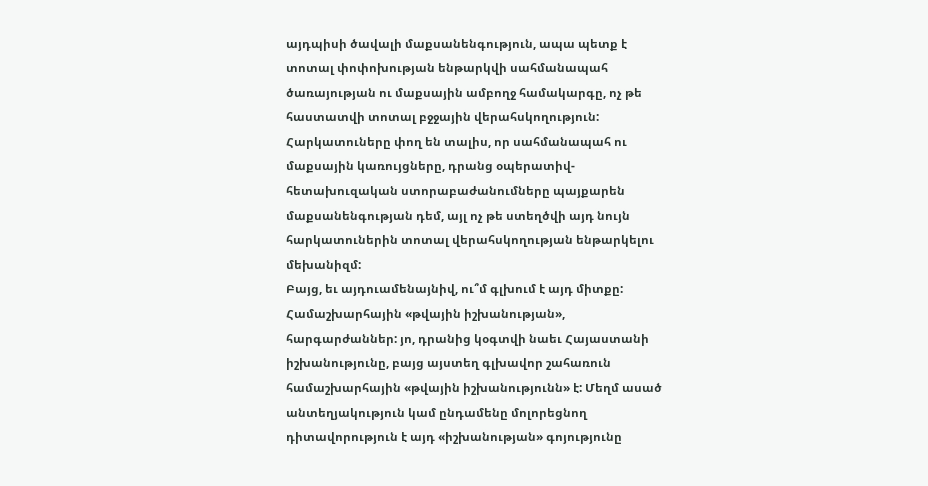այդպիսի ծավալի մաքսանենգություն, ապա պետք է տոտալ փոփոխության ենթարկվի սահմանապահ ծառայության ու մաքսային ամբողջ համակարգը, ոչ թե հաստատվի տոտալ բջջային վերահսկողություն:
Հարկատուները փող են տալիս, որ սահմանապահ ու մաքսային կառույցները, դրանց օպերատիվ-հետախուզական ստորաբաժանումները պայքարեն մաքսանենգության դեմ, այլ ոչ թե ստեղծվի այդ նույն հարկատուներին տոտալ վերահսկողության ենթարկելու մեխանիզմ:
Բայց, եւ այդուամենայնիվ, ու՞մ գլխում է այդ միտքը: Համաշխարհային «թվային իշխանության», հարգարժաններ: յո, դրանից կօգտվի նաեւ Հայաստանի իշխանությունը, բայց այստեղ գլխավոր շահառուն համաշխարհային «թվային իշխանությունն» է: Մեղմ ասած անտեղյակություն կամ ընդամենը մոլորեցնող դիտավորություն է այդ «իշխանության» գոյությունը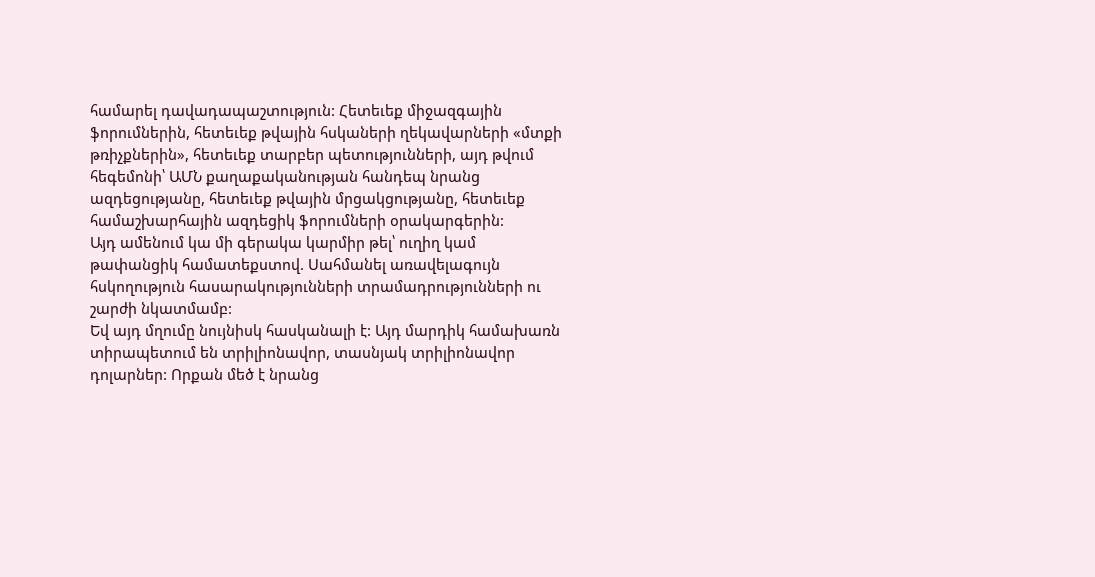համարել դավադապաշտություն: Հետեւեք միջազգային ֆորումներին, հետեւեք թվային հսկաների ղեկավարների «մտքի թռիչքներին», հետեւեք տարբեր պետությունների, այդ թվում հեգեմոնի՝ ԱՄՆ քաղաքականության հանդեպ նրանց ազդեցությանը, հետեւեք թվային մրցակցությանը, հետեւեք համաշխարհային ազդեցիկ ֆորումների օրակարգերին:
Այդ ամենում կա մի գերակա կարմիր թել՝ ուղիղ կամ թափանցիկ համատեքստով. Սահմանել առավելագույն հսկողություն հասարակությունների տրամադրությունների ու շարժի նկատմամբ:
Եվ այդ մղումը նույնիսկ հասկանալի է: Այդ մարդիկ համախառն տիրապետում են տրիլիոնավոր, տասնյակ տրիլիոնավոր դոլարներ: Որքան մեծ է նրանց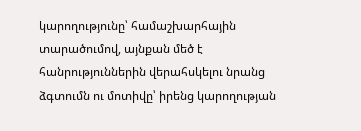կարողությունը՝ համաշխարհային տարածումով, այնքան մեծ է հանրություններին վերահսկելու նրանց ձգտումն ու մոտիվը՝ իրենց կարողության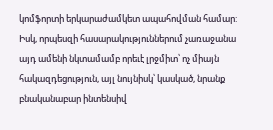կոմֆորտի երկարաժամկետ ապահովման համար:
Իսկ, որպեսզի հասարակություններում չառաջանա այդ ամենի նկտամամբ որեւէ լրջմիտ՝ ոչ միայն հակազդեցություն, այլ նույնիսկ՝ կասկած, նրանք բնականաբար ինտենսիվ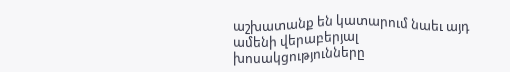աշխատանք են կատարում նաեւ այդ ամենի վերաբերյալ խոսակցությունները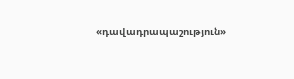«դավադրապաշություն»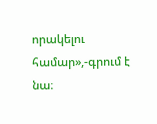որակելու համար»,-գրում է նա։